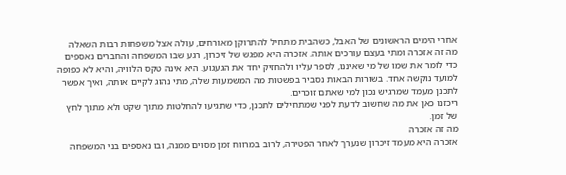אחרי הימים הראשונים של האבל, כשהבית מתחיל להתרוקן מאורחים, עולה אצל משפחות רבות השאלה מה זה אזכרה ומתי בעצם עורכים אותה. אזכרה היא מפגש של זיכרון, רגע שבו המשפחה והחברים נאספים כדי לומר את שמו של מי שאיננו, לספר עליו ולהחזיק יחד את הגעגוע. היא אינה טקס הלוויה, והיא לא כפופה למועד נוקשה אחד. בשורות הבאות נסביר בפשטות מה המשמעות שלה, מתי נהוג לקיים אותה, ואיך אפשר לתכנן מעמד שמרגיש נכון למי שאתם זוכרים.
ריכזנו כאן את מה שחשוב לדעת לפני שמתחילים לתכנן, כדי שתגיעו להחלטות מתוך שקט ולא מתוך לחץ של זמן.
מה זה אזכרה
אזכרה היא מעמד זיכרון שנערך לאחר הפטירה, לרוב במרווח זמן מסוים ממנה, ובו נאספים בני המשפחה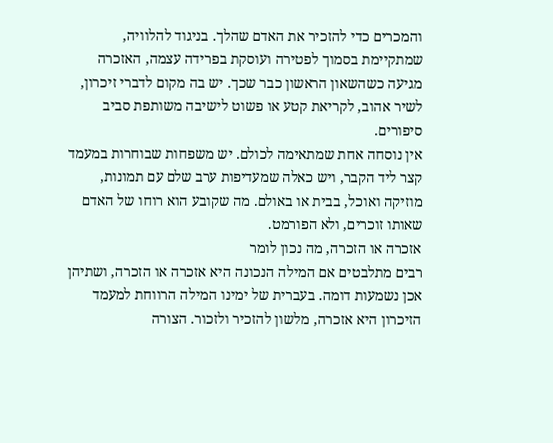והמכרים כדי להזכיר את האדם שהלך. בניגוד להלוויה, שמתקיימת בסמוך לפטירה ועוסקת בפרידה עצמה, האזכרה מגיעה כשהשאון הראשון כבר שכך. יש בה מקום לדברי זיכרון, לשיר אהוב, לקריאת קטע או פשוט לישיבה משותפת סביב סיפורים.
אין נוסחה אחת שמתאימה לכולם. יש משפחות שבוחרות במעמד קצר ליד הקבר, ויש כאלה שמעדיפות ערב שלם עם תמונות, מוזיקה ואוכל, בבית או באולם. מה שקובע הוא רוחו של האדם שאותו זוכרים, ולא הפורמט.
אזכרה או הזכרה, מה נכון לומר
רבים מתלבטים אם המילה הנכונה היא אזכרה או הזכרה, ושתיהן אכן נשמעות דומה. בעברית של ימינו המילה הרווחת למעמד הזיכרון היא אזכרה, מלשון להזכיר ולזכור. הצורה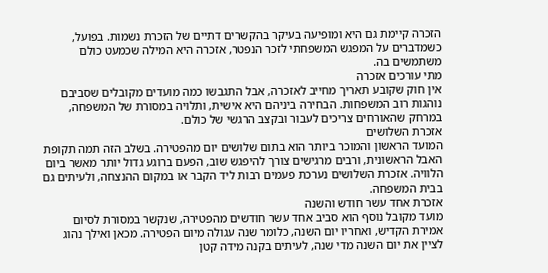הזכרה קיימת גם היא ומופיעה בעיקר בהקשרים דתיים של הזכרת נשמות. בפועל, כשמדברים על המפגש המשפחתי לזכר הנפטר, אזכרה היא המילה שכמעט כולם משתמשים בה.
מתי עורכים אזכרה
אין חוק שקובע תאריך מחייב לאזכרה, אבל התגבשו כמה מועדים מקובלים שסביבם נוהגות רוב המשפחות. הבחירה ביניהם היא אישית, ותלויה במסורת של המשפחה, במרחק שהאורחים צריכים לעבור ובקצב הרגשי של כולם.
אזכרת השלושים
המועד הראשון והמוכר ביותר הוא בתום שלושים יום מהפטירה. בשלב הזה תמה תקופת האבל הראשונית, ורבים מרגישים צורך להיפגש שוב, הפעם ברוגע גדול יותר מאשר ביום הלוויה. אזכרת השלושים נערכת פעמים רבות ליד הקבר או במקום ההנצחה, ולעיתים גם בבית המשפחה.
אזכרת אחד עשר חודש והשנה
מועד מקובל נוסף הוא סביב אחד עשר חודשים מהפטירה, שנקשר במסורת לסיום אמירת הקדיש, ואחריו יום השנה, כלומר שנה עגולה מיום הפטירה. מכאן ואילך נהוג לציין את יום השנה מדי שנה, לעיתים בקנה מידה קטן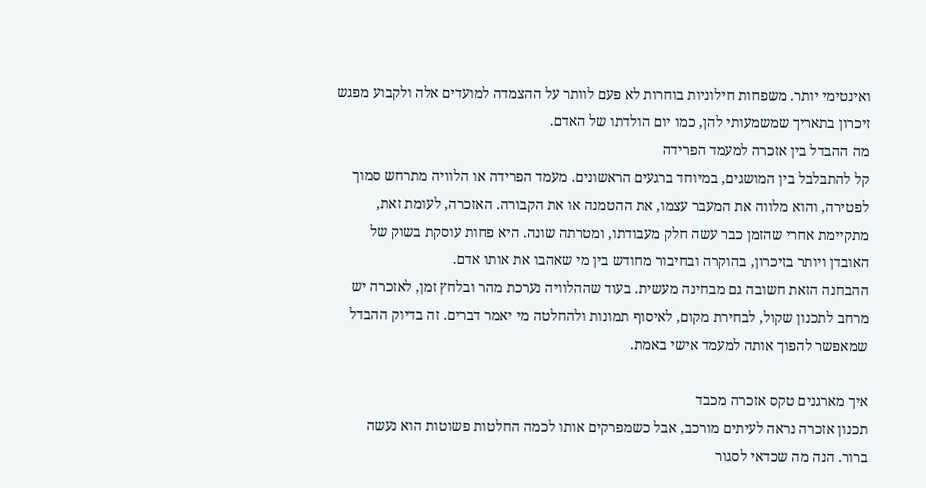ואינטימי יותר. משפחות חילוניות בוחרות לא פעם לוותר על ההצמדה למועדים אלה ולקבוע מפגש זיכרון בתאריך שמשמעותי להן, כמו יום הולדתו של האדם.
מה ההבדל בין אזכרה למעמד הפרידה
קל להתבלבל בין המושגים, במיוחד ברגעים הראשונים. מעמד הפרידה או הלוויה מתרחש סמוך לפטירה, והוא מלווה את המעבר עצמו, את ההטמנה או את הקבורה. האזכרה, לעומת זאת, מתקיימת אחרי שהזמן כבר עשה חלק מעבודתו, ומטרתה שונה. היא פחות עוסקת בשוק של האובדן ויותר בזיכרון, בהוקרה ובחיבור מחודש בין מי שאהבו את אותו אדם.
ההבחנה הזאת חשובה גם מבחינה מעשית. בעוד שההלוויה נערכת מהר ובלחץ זמן, לאזכרה יש מרחב לתכנון שקול, לבחירת מקום, לאיסוף תמונות ולהחלטה מי יאמר דברים. זה בדיוק ההבדל שמאפשר להפוך אותה למעמד אישי באמת.

איך מארגנים טקס אזכרה מכבד
תכנון אזכרה נראה לעיתים מורכב, אבל כשמפרקים אותו לכמה החלטות פשוטות הוא נעשה ברור. הנה מה שכדאי לסגור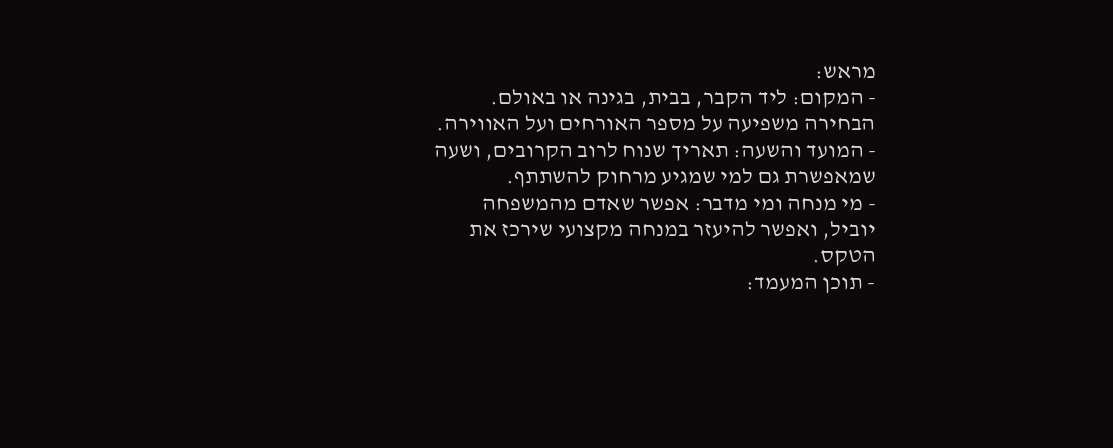מראש:
- המקום: ליד הקבר, בבית, בגינה או באולם. הבחירה משפיעה על מספר האורחים ועל האווירה.
- המועד והשעה: תאריך שנוח לרוב הקרובים, ושעה שמאפשרת גם למי שמגיע מרחוק להשתתף.
- מי מנחה ומי מדבר: אפשר שאדם מהמשפחה יוביל, ואפשר להיעזר במנחה מקצועי שירכז את הטקס.
- תוכן המעמד: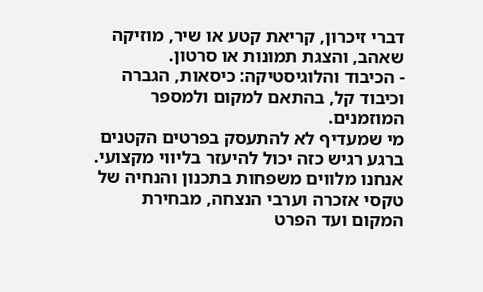דברי זיכרון, קריאת קטע או שיר, מוזיקה שאהב, והצגת תמונות או סרטון.
- הכיבוד והלוגיסטיקה: כיסאות, הגברה וכיבוד קל, בהתאם למקום ולמספר המוזמנים.
מי שמעדיף לא להתעסק בפרטים הקטנים ברגע רגיש כזה יכול להיעזר בליווי מקצועי. אנחנו מלווים משפחות בתכנון והנחיה של טקסי אזכרה וערבי הנצחה, מבחירת המקום ועד הפרט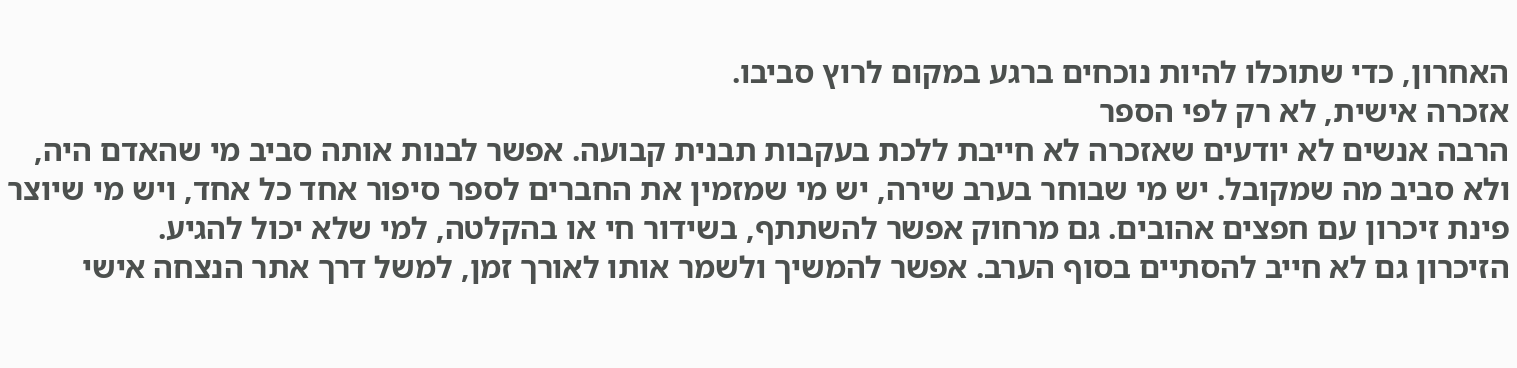האחרון, כדי שתוכלו להיות נוכחים ברגע במקום לרוץ סביבו.
אזכרה אישית, לא רק לפי הספר
הרבה אנשים לא יודעים שאזכרה לא חייבת ללכת בעקבות תבנית קבועה. אפשר לבנות אותה סביב מי שהאדם היה, ולא סביב מה שמקובל. יש מי שבוחר בערב שירה, יש מי שמזמין את החברים לספר סיפור אחד כל אחד, ויש מי שיוצר פינת זיכרון עם חפצים אהובים. גם מרחוק אפשר להשתתף, בשידור חי או בהקלטה, למי שלא יכול להגיע.
הזיכרון גם לא חייב להסתיים בסוף הערב. אפשר להמשיך ולשמר אותו לאורך זמן, למשל דרך אתר הנצחה אישי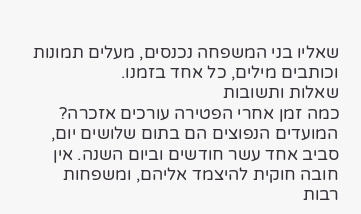שאליו בני המשפחה נכנסים, מעלים תמונות וכותבים מילים, כל אחד בזמנו.
שאלות ותשובות
כמה זמן אחרי הפטירה עורכים אזכרה?
המועדים הנפוצים הם בתום שלושים יום, סביב אחד עשר חודשים וביום השנה. אין חובה חוקית להיצמד אליהם, ומשפחות רבות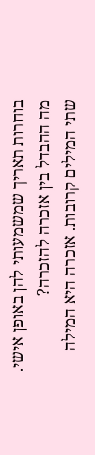בוחרות תאריך שמשמעותי להן באופן אישי.
מה ההבדל בין אזכרה להזכרה?
שתי המילים קרובות. אזכרה היא המילה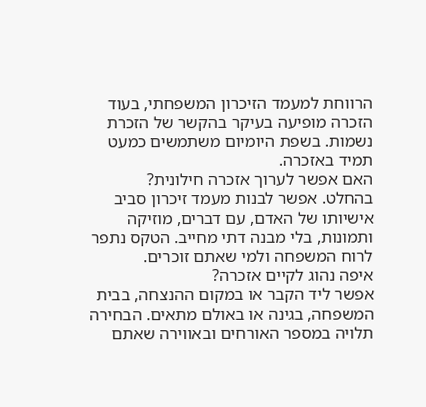הרווחת למעמד הזיכרון המשפחתי, בעוד הזכרה מופיעה בעיקר בהקשר של הזכרת נשמות. בשפת היומיום משתמשים כמעט תמיד באזכרה.
האם אפשר לערוך אזכרה חילונית?
בהחלט. אפשר לבנות מעמד זיכרון סביב אישיותו של האדם, עם דברים, מוזיקה ותמונות, בלי מבנה דתי מחייב. הטקס נתפר לרוח המשפחה ולמי שאתם זוכרים.
איפה נהוג לקיים אזכרה?
אפשר ליד הקבר או במקום ההנצחה, בבית המשפחה, בגינה או באולם מתאים. הבחירה תלויה במספר האורחים ובאווירה שאתם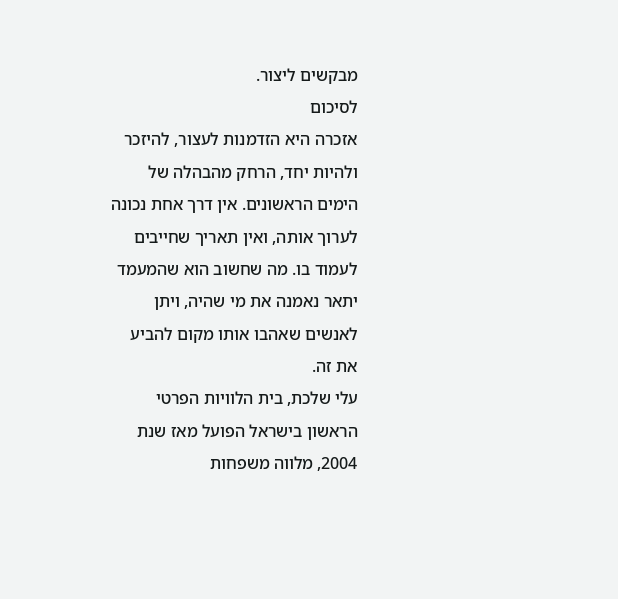מבקשים ליצור.
לסיכום
אזכרה היא הזדמנות לעצור, להיזכר ולהיות יחד, הרחק מהבהלה של הימים הראשונים. אין דרך אחת נכונה לערוך אותה, ואין תאריך שחייבים לעמוד בו. מה שחשוב הוא שהמעמד יתאר נאמנה את מי שהיה, ויתן לאנשים שאהבו אותו מקום להביע את זה.
עלי שלכת, בית הלוויות הפרטי הראשון בישראל הפועל מאז שנת 2004, מלווה משפחות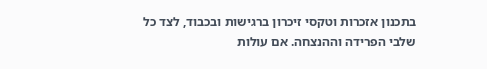בתכנון אזכרות וטקסי זיכרון ברגישות ובכבוד, לצד כל שלבי הפרידה וההנצחה. אם עולות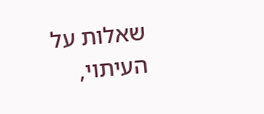שאלות על העיתוי,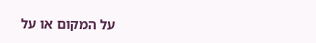על המקום או על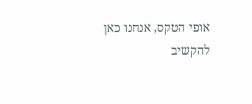אופי הטקס, אנחנו כאן להקשיב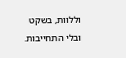וללוות, בשקט ובלי התחייבות.